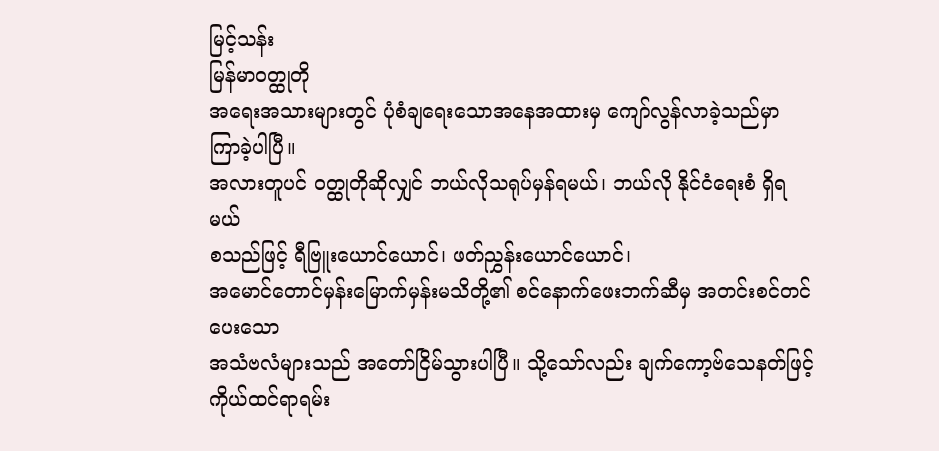မြင့်သန်း
မြန်မာဝတ္ထုတို
အရေးအသားများတွင် ပုံစံချရေးသောအနေအထားမှ ကျော်လွန်လာခဲ့သည်မှာ ကြာခဲ့ပါပြီ။
အလားတူပင် ဝတ္ထုတိုဆိုလျှင် ဘယ်လိုသရုပ်မှန်ရမယ်၊ ဘယ်လို နိုင်ငံရေးစံ ရှိရမယ်
စသည်ဖြင့် ရီဗြူးယောင်ယောင်၊ ဖတ်ညွှန်းယောင်ယောင်၊
အမောင်တောင်မှန်းမြောက်မှန်းမသိတို့၏ စင်နောက်ဖေးဘက်ဆီမှ အတင်းစင်တင်ပေးသော
အသံဗလံများသည် အတော်ငြိမ်သွားပါပြီ။ သို့သော်လည်း ချက်ကော့ဗ်သေနတ်ဖြင့်
ကိုယ်ထင်ရာရမ်း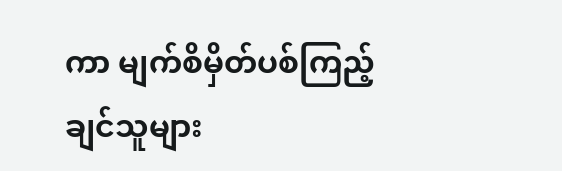ကာ မျက်စိမှိတ်ပစ်ကြည့်ချင်သူများ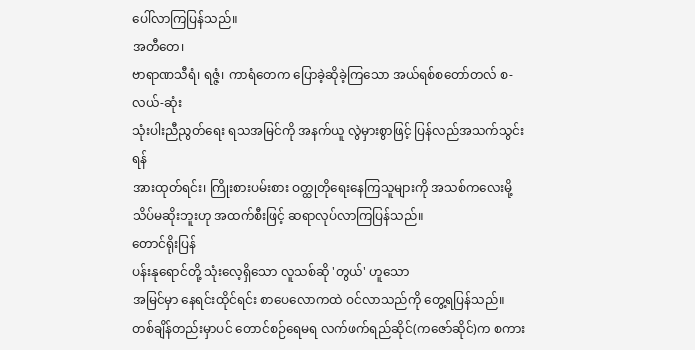ပေါ်လာကြပြန်သည်။
အတီတေ၊
ဗာရာဏသီရံ၊ ရဇ္ဇံ၊ ကာရံတေက ပြောခဲ့ဆိုခဲ့ကြသော အယ်ရစ်စတော်တလ် စ-လယ်-ဆုံး
သုံးပါးညီညွတ်ရေး ရသအမြင်ကို အနက်ယူ လွဲမှားစွာဖြင့် ပြန်လည်အသက်သွင်းရန်
အားထုတ်ရင်း၊ ကြိုးစားပမ်းစား ဝတ္ထုတိုရေးနေကြသူများကို အသစ်ကလေးမို့
သိပ်မဆိုးဘူးဟု အထက်စီးဖြင့် ဆရာလုပ်လာကြပြန်သည်။
တောင်ရိုးပြန်
ပန်းနုရောင်တို့ သုံးလေ့ရှိသော လူသစ်ဆို 'တွယ်' ဟူသော
အမြင်မှာ နေရင်းထိုင်ရင်း စာပေလောကထဲ ဝင်လာသည်ကို တွေ့ရပြန်သည်။
တစ်ချိန်တည်းမှာပင် တောင်စဉ်ရေမရ လက်ဖက်ရည်ဆိုင်(ကဇော်ဆိုင်)က စကား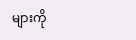များကို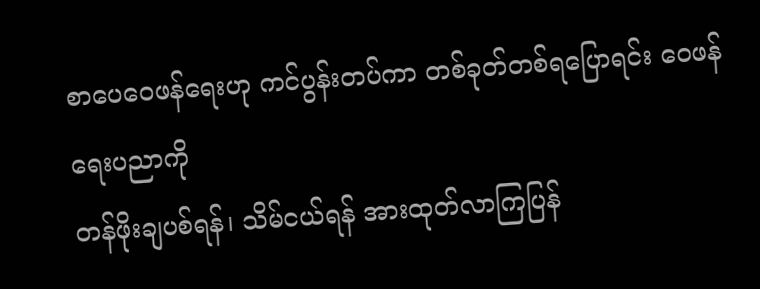စာပေဝေဖန်ရေးဟု ကင်ပွန်းတပ်ကာ တစ်ခုတ်တစ်ရပြောရင်း ဝေဖန်ရေးပညာကို
တန်ဖိုးချပစ်ရန်၊ သိမ်ငယ်ရန် အားထုတ်လာကြပြန်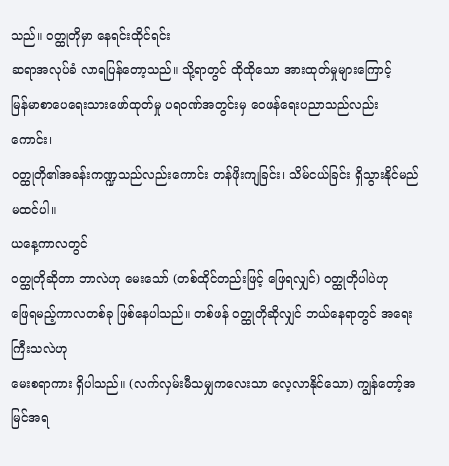သည်။ ဝတ္ထုတိုမှာ နေရင်းထိုင်ရင်း
ဆရာအလုပ်ခံ လာရပြန်တော့သည်။ သို့ရာတွင် ထိုထိုသော အားထုတ်မှုများကြောင့်
မြန်မာစာပေရေးသားဖော်ထုတ်မှု ပရဝဏ်အတွင်းမှ ဝေဖန်ရေးပညာသည်လည်းကောင်း၊
ဝတ္ထုတို၏အခန်းကဏ္ဍသည်လည်းကောင်း တန်ဖိုးကျခြင်း၊ သိမ်ငယ်ခြင်း ရှိသွားနိုင်မည်
မထင်ပါ။
ယနေ့ကာလတွင်
ဝတ္ထုတိုဆိုတာ ဘာလဲဟု မေးသော် (တစ်ထိုင်တည်းဖြင့် ဖြေရလျှင်) ဝတ္ထုတိုပါပဲဟု
ဖြေရမည့်ကာလတစ်ခု ဖြစ်နေပါသည်။ တစ်ဖန် ဝတ္ထုတိုဆိုလျှင် ဘယ်နေရာတွင် အရေးကြီးသလဲဟု
မေးစရာကား ရှိပါသည်။ (လက်လှမ်းမီသမျှကလေးသာ လေ့လာနိုင်သော) ကျွန်တော့်အမြင်အရ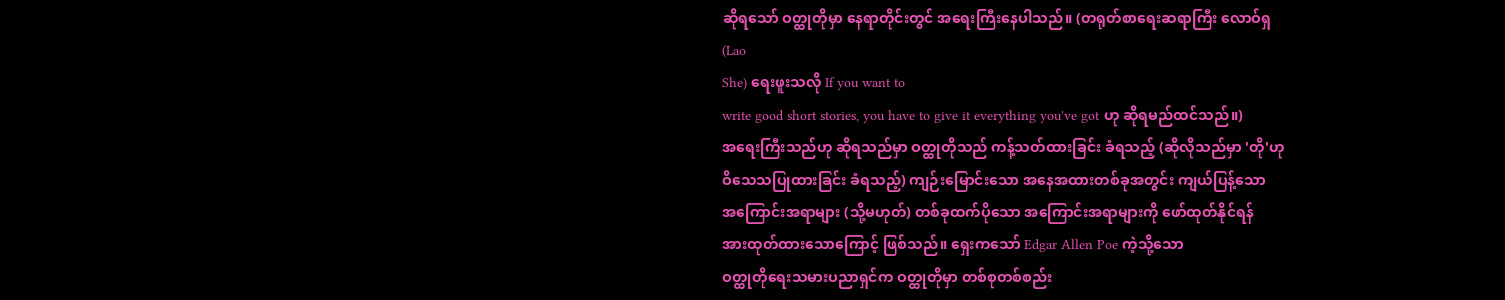ဆိုရသော် ဝတ္ထုတိုမှာ နေရာတိုင်းတွင် အရေးကြီးနေပါသည်။ (တရုတ်စာရေးဆရာကြီး လောဝ်ရှ
(Lao
She) ရေးဖူးသလို If you want to
write good short stories, you have to give it everything you've got ဟု ဆိုရမည်ထင်သည်။)
အရေးကြီးသည်ဟု ဆိုရသည်မှာ ဝတ္ထုတိုသည် ကန့်သတ်ထားခြင်း ခံရသည့် (ဆိုလိုသည်မှာ 'တို'ဟု
ဝိသေသပြုထားခြင်း ခံရသည့်) ကျဉ်းမြောင်းသော အနေအထားတစ်ခုအတွင်း ကျယ်ပြန့်သော
အကြောင်းအရာများ (သို့မဟုတ်) တစ်ခုထက်ပိုသော အကြောင်းအရာများကို ဖော်ထုတ်နိုင်ရန်
အားထုတ်ထားသောကြောင့် ဖြစ်သည်။ ရှေးကသော် Edgar Allen Poe ကဲ့သို့သော
ဝတ္ထုတိုရေးသမားပညာရှင်က ဝတ္ထုတိုမှာ တစ်စုတစ်စည်း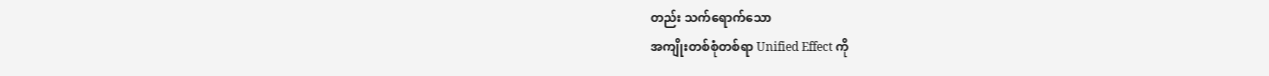တည်း သက်ရောက်သော
အကျိုးတစ်စုံတစ်ရာ Unified Effect ကို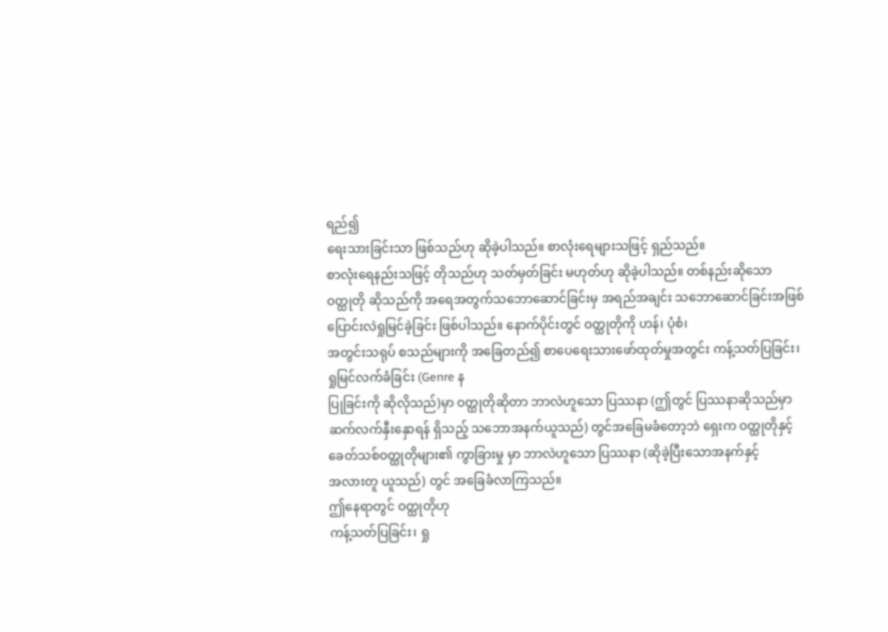ရည်၍
ရေးသားခြင်းသာ ဖြစ်သည်ဟု ဆိုခဲ့ပါသည်။ စာလုံးရေများသဖြင့် ရှည်သည်။
စာလုံးရေနည်းသဖြင့် တိုသည်ဟု သတ်မှတ်ခြင်း မဟုတ်ဟု ဆိုခဲ့ပါသည်။ တစ်နည်းဆိုသော
ဝတ္ထုတို ဆိုသည်ကို အရေအတွက်သဘောဆောင်ခြင်းမှ အရည်အချင်း သဘောဆောင်ခြင်းအဖြစ်
ပြောင်းလဲရှုမြင်ခဲ့ခြင်း ဖြစ်ပါသည်။ နောက်ပိုင်းတွင် ဝတ္ထုတိုကို ဟန်၊ ပုံစံ၊
အတွင်းသရုပ် စသည်များကို အခြေတည်၍ စာပေရေးသားဖော်ထုတ်မှုအတွင်း ကန့်သတ်ပြခြင်း၊
ရှုမြင်လက်ခံခြင်း (Genre န
ပြုခြင်းကို ဆိုလိုသည်)မှာ ဝတ္ထုတိုဆိုတာ ဘာလဲဟူသော ပြဿနာ (ဤတွင် ပြဿနာဆိုသည်မှာ
ဆက်လက်နှီးနှောရန် ရှိသည့် သဘောအနက်ယူသည်) တွင်အခြေမခံတော့ဘဲ ရှေးက ဝတ္ထုတိုနှင့်
ခေတ်သစ်ဝတ္ထုတိုများ၏ ကွာခြားမှု မှာ ဘာလဲဟူသော ပြဿနာ (ဆိုခဲ့ပြီးသောအနက်နှင့်
အလားတူ ယူသည်) တွင် အခြေခံလာကြသည်။
ဤနေရာတွင် ဝတ္ထုတိုဟု
ကန့်သတ်ပြခြင်း၊ ရှု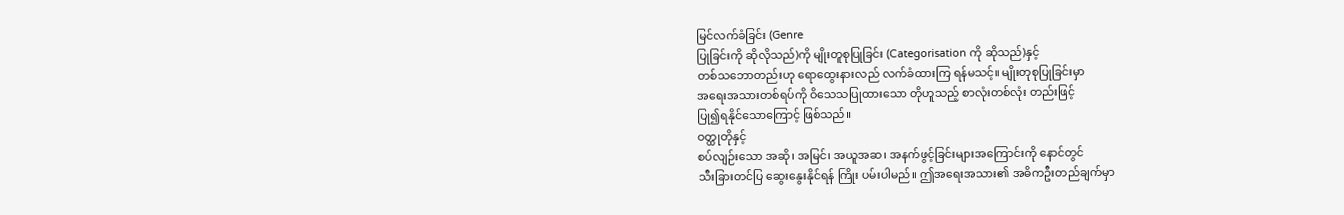မြင်လက်ခံခြင်း (Genre
ပြုခြင်းကို ဆိုလိုသည်)ကို မျိုးတူစုပြုခြင်း (Categorisation ကို ဆိုသည်)နှင့်
တစ်သဘောတည်းဟု ရောထွေးနားလည် လက်ခံထားကြ ရန်မသင့်။ မျိုးတုစုပြုခြင်းမှာ
အရေးအသားတစ်ရပ်ကို ဝိသေသပြုထားသော တိုဟူသည့် စာလုံးတစ်လုံး တည်းဖြင့်
ပြု၍ရနိုင်သောကြောင့် ဖြစ်သည်။
ဝတ္ထုတိုနှင့်
စပ်လျဉ်းသော အဆို၊ အမြင်၊ အယူအဆ၊ အနက်ဖွင့်ခြင်းများအကြောင်းကို နောင်တွင်
သီးခြားတင်ပြ ဆွေးနွေးနိုင်ရန် ကြိုး ပမ်းပါမည်။ ဤအရေးအသား၏ အဓိကဦးတည်ချက်မှာ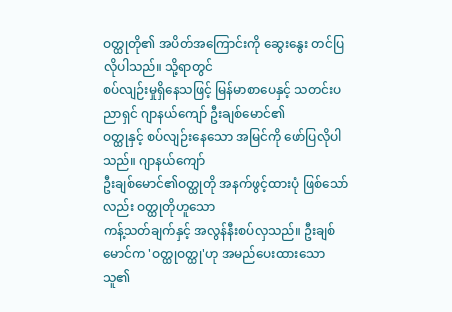ဝတ္ထုတို၏ အပိတ်အကြောင်းကို ဆွေးနွေး တင်ပြလိုပါသည်။ သို့ရာတွင်
စပ်လျဉ်းမှုရှိနေသဖြင့် မြန်မာစာပေနှင့် သတင်းပညာရှင် ဂျာနယ်ကျော် ဦးချစ်မောင်၏
ဝတ္ထုနှင့် စပ်လျဉ်းနေသော အမြင်ကို ဖော်ပြလိုပါသည်။ ဂျာနယ်ကျော်
ဦးချစ်မောင်၏ဝတ္ထုတို အနက်ဖွင့်ထားပုံ ဖြစ်သော်လည်း ဝတ္ထုတိုဟူသော
ကန့်သတ်ချက်နှင့် အလွန်နီးစပ်လှသည်။ ဦးချစ်မောင်က 'ဝတ္ထုဝတ္ထု'ဟု အမည်ပေးထားသော သူ၏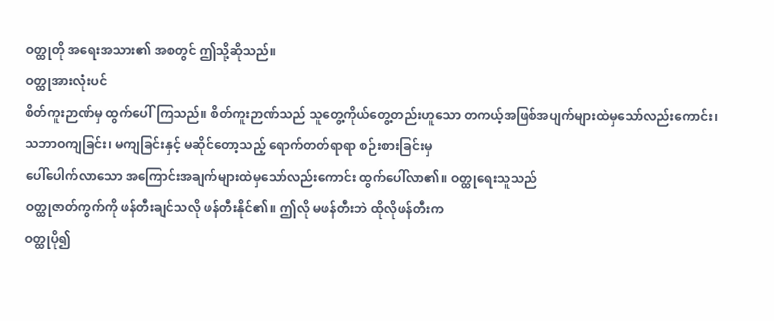ဝတ္ထုတို အရေးအသား၏ အစတွင် ဤသို့ဆိုသည်။
ဝတ္ထုအားလုံးပင်
စိတ်ကူးဉာဏ်မှ ထွက်ပေါ်ကြသည်။ စိတ်ကူးဉာဏ်သည် သူတွေ့ကိုယ်တွေ့တည်းဟူသော တကယ့်အဖြစ်အပျက်များထဲမှသော်လည်းကောင်း၊
သဘာဝကျခြင်း၊ မကျခြင်းနှင့် မဆိုင်တော့သည့် ရောက်တတ်ရာရာ စဉ်းစားခြင်းမှ
ပေါ်ပေါက်လာသော အကြောင်းအချက်များထဲမှသော်လည်းကောင်း ထွက်ပေါ်လာ၏။ ဝတ္ထုရေးသူသည်
ဝတ္ထုဇာတ်ကွက်ကို ဖန်တီးချင်သလို ဖန်တီးနိုင်၏။ ဤလို မဖန်တီးဘဲ ထိုလိုဖန်တီးက
ဝတ္ထုပို၍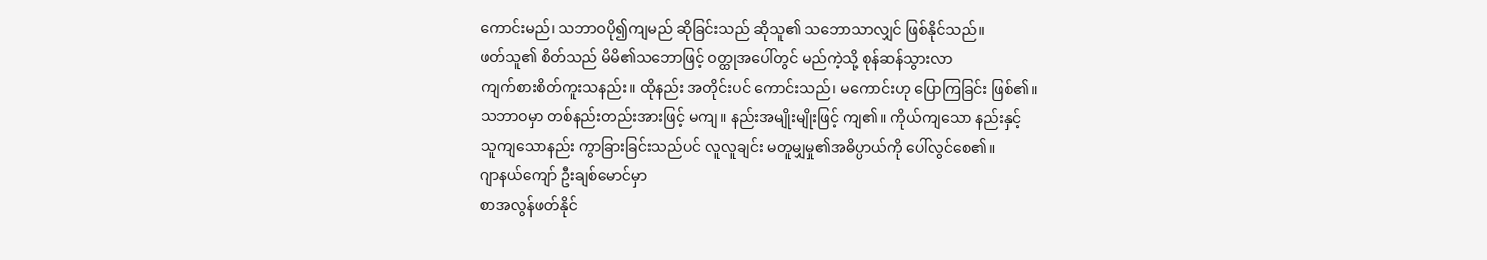ကောင်းမည်၊ သဘာဝပို၍ကျမည် ဆိုခြင်းသည် ဆိုသူ၏ သဘောသာလျှင် ဖြစ်နိုင်သည်။
ဖတ်သူ၏ စိတ်သည် မိမိ၏သဘောဖြင့် ဝတ္ထုအပေါ်တွင် မည်ကဲ့သို့ စုန်ဆန်သွားလာ
ကျက်စားစိတ်ကူးသနည်း။ ထိုနည်း အတိုင်းပင် ကောင်းသည်၊ မကောင်းဟု ပြောကြခြင်း ဖြစ်၏။
သဘာဝမှာ တစ်နည်းတည်းအားဖြင့် မကျ။ နည်းအမျိုးမျိုးဖြင့် ကျ၏။ ကိုယ်ကျသော နည်းနှင့်
သူကျသောနည်း ကွာခြားခြင်းသည်ပင် လူလူချင်း မတူမျှမှု၏အဓိပ္ပာယ်ကို ပေါ်လွင်စေ၏။
ဂျာနယ်ကျော် ဦးချစ်မောင်မှာ
စာအလွန်ဖတ်နိုင်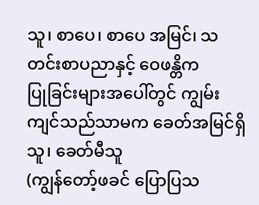သူ၊ စာပေ၊ စာပေ အမြင်၊ သတင်းစာပညာနှင့် ဝေဖန္တိက
ပြုခြင်းများအပေါ်တွင် ကျွမ်းကျင်သည်သာမက ခေတ်အမြင်ရှိသူ၊ ခေတ်မီသူ
(ကျွန်တော့်ဖခင် ပြောပြသ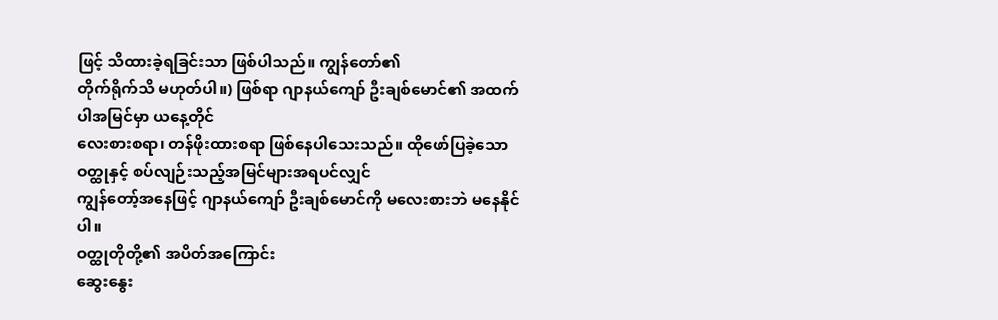ဖြင့် သိထားခဲ့ရခြင်းသာ ဖြစ်ပါသည်။ ကျွန်တော်၏
တိုက်ရိုက်သိ မဟုတ်ပါ။) ဖြစ်ရာ ဂျာနယ်ကျော် ဦးချစ်မောင်၏ အထက်ပါအမြင်မှာ ယနေ့တိုင်
လေးစားစရာ၊ တန်ဖိုးထားစရာ ဖြစ်နေပါသေးသည်။ ထိုဖော်ပြခဲ့သော ဝတ္ထုနှင့် စပ်လျဉ်းသည့်အမြင်များအရပင်လျှင်
ကျွန်တော့်အနေဖြင့် ဂျာနယ်ကျော် ဦးချစ်မောင်ကို မလေးစားဘဲ မနေနိုင်ပါ။
ဝတ္ထုတိုတို့၏ အပိတ်အကြောင်း
ဆွေးနွေး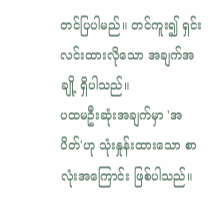တင်ပြပါမည်။ တင်ကူး၍ ရှင်းလင်းထားလိုသော အချက်အချို့ ရှိပါသည်။
ပထမဦးဆုံးအချက်မှာ 'အပိတ်'ဟု သုံးနှုန်းထားသော စာလုံးအကြောင်း ဖြစ်ပါသည်။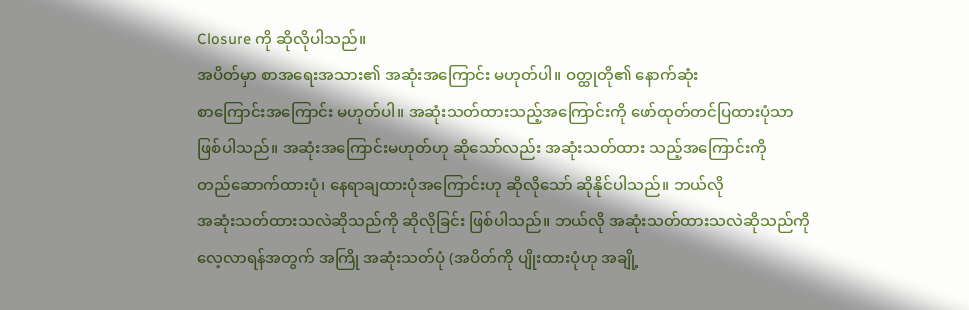Closure ကို ဆိုလိုပါသည်။
အပိတ်မှာ စာအရေးအသား၏ အဆုံးအကြောင်း မဟုတ်ပါ။ ဝတ္ထုတို၏ နောက်ဆုံး
စာကြောင်းအကြောင်း မဟုတ်ပါ။ အဆုံးသတ်ထားသည့်အကြောင်းကို ဖော်ထုတ်တင်ပြထားပုံသာ
ဖြစ်ပါသည်။ အဆုံးအကြောင်းမဟုတ်ဟု ဆိုသော်လည်း အဆုံးသတ်ထား သည့်အကြောင်းကို
တည်ဆောက်ထားပုံ၊ နေရာချထားပုံအကြောင်းဟု ဆိုလိုသော် ဆိုနိုင်ပါသည်။ ဘယ်လို
အဆုံးသတ်ထားသလဲဆိုသည်ကို ဆိုလိုခြင်း ဖြစ်ပါသည်။ ဘယ်လို အဆုံးသတ်ထားသလဲဆိုသည်ကို
လေ့လာရန်အတွက် အကြို အဆုံးသတ်ပုံ (အပိတ်ကို ပျိုးထားပုံဟု အချို့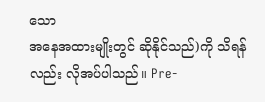သော
အနေအထားမျိုးတွင် ဆိုနိုင်သည်)ကို သိရန်လည်း လိုအပ်ပါသည်။ Pre-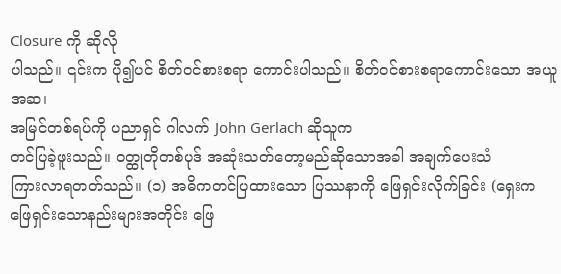Closure ကို ဆိုလို
ပါသည်။ ၎င်းက ပို၍ပင် စိတ်ဝင်စားစရာ ကောင်းပါသည်။ စိတ်ဝင်စားစရာကောင်းသော အယူအဆ၊
အမြင်တစ်ရပ်ကို ပညာရှင် ဂါလက် John Gerlach ဆိုသူက
တင်ပြခဲ့ဖူးသည်။ ဝတ္ထုတိုတစ်ပုဒ် အဆုံးသတ်တော့မည်ဆိုသောအခါ အချက်ပေးသံ
ကြားလာရတတ်သည်။ (၁) အဓိကတင်ပြထားသော ပြဿနာကို ဖြေရှင်းလိုက်ခြင်း (ရှေးက
ဖြေရှင်းသောနည်းများအတိုင်း ဖြေ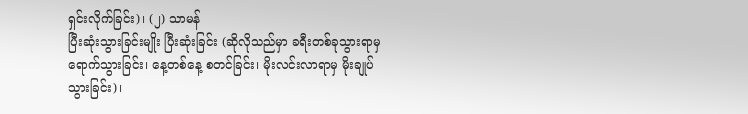ရှင်းလိုက်ခြင်း)၊ (၂) သာမန်
ပြီးဆုံးသွားခြင်းမျိုး ပြီးဆုံးခြင်း (ဆိုလိုသည်မှာ ခရီးတစ်ခုသွားရာမှ
ရောက်သွားခြင်း၊ နေ့တစ်နေ့ စတင်ခြင်း၊ မိုးလင်းလာရာမှ မိုးချုပ်သွားခြင်း)၊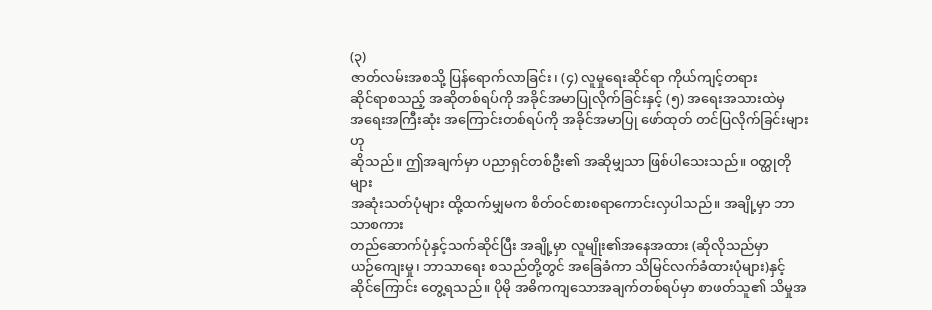(၃)
ဇာတ်လမ်းအစသို့ ပြန်ရောက်လာခြင်း၊ (၄) လူမှုရေးဆိုင်ရာ ကိုယ်ကျင့်တရား
ဆိုင်ရာစသည့် အဆိုတစ်ရပ်ကို အခိုင်အမာပြုလိုက်ခြင်းနှင့် (၅) အရေးအသားထဲမှ
အရေးအကြီးဆုံး အကြောင်းတစ်ရပ်ကို အခိုင်အမာပြု ဖော်ထုတ် တင်ပြလိုက်ခြင်းများဟု
ဆိုသည်။ ဤအချက်မှာ ပညာရှင်တစ်ဦး၏ အဆိုမျှသာ ဖြစ်ပါသေးသည်။ ဝတ္ထုတိုများ
အဆုံးသတ်ပုံများ ထို့ထက်မျှမက စိတ်ဝင်စားစရာကောင်းလှပါသည်။ အချို့မှာ ဘာသာစကား
တည်ဆောက်ပုံနှင့်သက်ဆိုင်ပြီး အချို့မှာ လူမျိုး၏အနေအထား (ဆိုလိုသည်မှာ
ယဉ်ကျေးမှု၊ ဘာသာရေး စသည်တို့တွင် အခြေခံကာ သိမြင်လက်ခံထားပုံများ)နှင့်
ဆိုင်ကြောင်း တွေ့ရသည်။ ပိုမို အဓိကကျသောအချက်တစ်ရပ်မှာ စာဖတ်သူ၏ သိမှုအ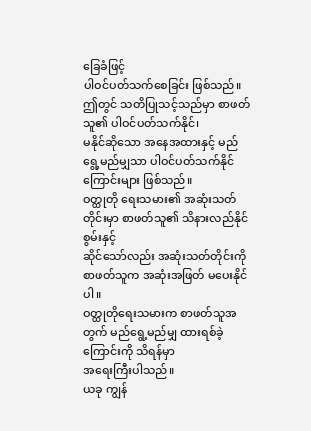ခြေခံဖြင့်
ပါဝင်ပတ်သက်စေခြင်း ဖြစ်သည်။ ဤတွင် သတိပြုသင့်သည်မှာ စာဖတ်သူ၏ ပါဝင်ပတ်သက်နိုင်၊
မနိုင်ဆိုသော အနေအထားနှင့် မည်ရွေ့မည်မျှသာ ပါဝင်ပတ်သက်နိုင်ကြောင်းများ ဖြစ်သည်။
ဝတ္ထုတို ရေးသမား၏ အဆုံးသတ်တိုင်းမှာ စာဖတ်သူ၏ သိနားလည်နိုင်စွမ်းနှင့်
ဆိုင်သော်လည်း အဆုံးသတ်တိုင်းကို စာဖတ်သူက အဆုံးအဖြတ် မပေးနိုင်ပါ။
ဝတ္ထုတိုရေးသမားက စာဖတ်သူအတွက် မည်ရွေ့မည်မျှ ထားရစ်ခဲ့ကြောင်းကို သိရန်မှာ
အရေးကြီးပါသည်။
ယခု ကျွန်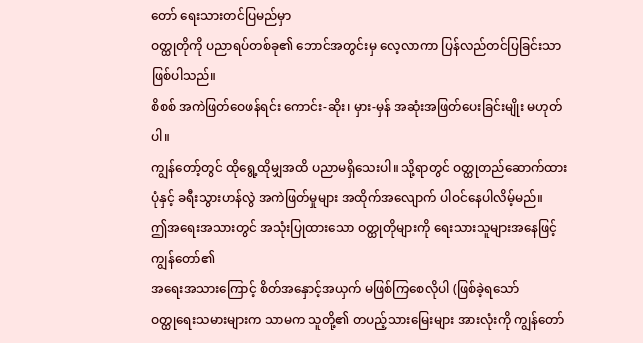တော် ရေးသားတင်ပြမည်မှာ
ဝတ္ထုတိုကို ပညာရပ်တစ်ခု၏ ဘောင်အတွင်းမှ လေ့လာကာ ပြန်လည်တင်ပြခြင်းသာ ဖြစ်ပါသည်။
စိစစ် အကဲဖြတ်ဝေဖန်ရင်း ကောင်း-ဆိုး၊ မှား-မှန် အဆုံးအဖြတ်ပေးခြင်းမျိုး မဟုတ်ပါ။
ကျွန်တော့်တွင် ထိုရွေ့ထိုမျှအထိ ပညာမရှိသေးပါ။ သို့ရာတွင် ဝတ္ထုတည်ဆောက်ထား
ပုံနှင့် ခရီးသွားဟန်လွဲ အကဲဖြတ်မှုများ အထိုက်အလျောက် ပါဝင်နေပါလိမ့်မည်။
ဤအရေးအသားတွင် အသုံးပြုထားသော ဝတ္ထုတိုများကို ရေးသားသူများအနေဖြင့် ကျွန်တော်၏
အရေးအသားကြောင့် စိတ်အနှောင့်အယှက် မဖြစ်ကြစေလိုပါ (ဖြစ်ခဲ့ရသော်
ဝတ္ထုရေးသမားများက သာမက သူတို့၏ တပည့်သားမြေးများ အားလုံးကို ကျွန်တော်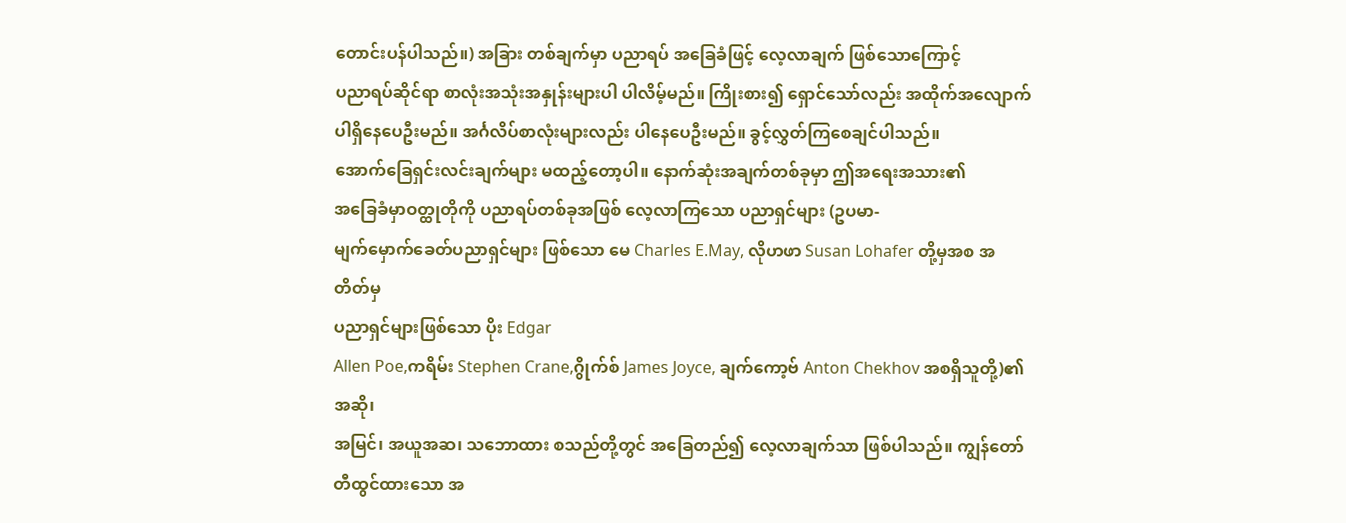တောင်းပန်ပါသည်။) အခြား တစ်ချက်မှာ ပညာရပ် အခြေခံဖြင့် လေ့လာချက် ဖြစ်သောကြောင့်
ပညာရပ်ဆိုင်ရာ စာလုံးအသုံးအနှုန်းများပါ ပါလိမ့်မည်။ ကြိုးစား၍ ရှောင်သော်လည်း အထိုက်အလျောက်
ပါရှိနေပေဦးမည်။ အင်္ဂလိပ်စာလုံးများလည်း ပါနေပေဦးမည်။ ခွင့်လွှတ်ကြစေချင်ပါသည်။
အောက်ခြေရှင်းလင်းချက်များ မထည့်တော့ပါ။ နောက်ဆုံးအချက်တစ်ခုမှာ ဤအရေးအသား၏
အခြေခံမှာဝတ္ထုတိုကို ပညာရပ်တစ်ခုအဖြစ် လေ့လာကြသော ပညာရှင်များ (ဥပမာ-
မျက်မှောက်ခေတ်ပညာရှင်များ ဖြစ်သော မေ Charles E.May, လိုဟဖာ Susan Lohafer တို့မှအစ အတိတ်မှ
ပညာရှင်များဖြစ်သော ပိုး Edgar
Allen Poe,ကရိမ်း Stephen Crane,ဂွိုက်စ် James Joyce, ချက်ကော့ဗ် Anton Chekhov အစရှိသူတို့)၏ အဆို၊
အမြင်၊ အယူအဆ၊ သဘောထား စသည်တို့တွင် အခြေတည်၍ လေ့လာချက်သာ ဖြစ်ပါသည်။ ကျွန်တော်
တီထွင်ထားသော အ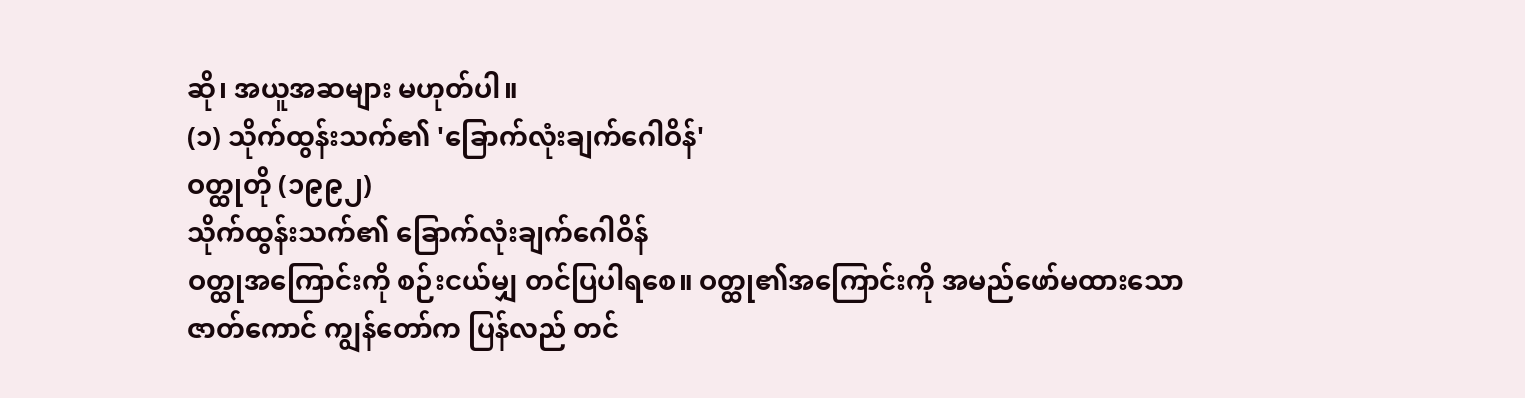ဆို၊ အယူအဆများ မဟုတ်ပါ။
(၁) သိုက်ထွန်းသက်၏ 'ခြောက်လုံးချက်ဂေါဝိန်'
ဝတ္ထုတို (၁၉၉၂)
သိုက်ထွန်းသက်၏ ခြောက်လုံးချက်ဂေါဝိန်
ဝတ္ထုအကြောင်းကို စဉ်းငယ်မျှ တင်ပြပါရစေ။ ဝတ္ထု၏အကြောင်းကို အမည်ဖော်မထားသော
ဇာတ်ကောင် ကျွန်တော်က ပြန်လည် တင်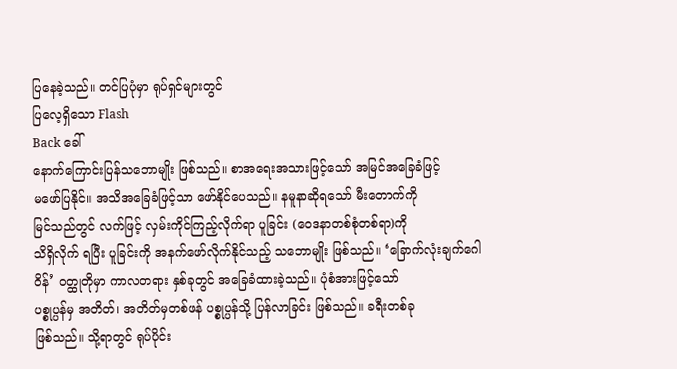ပြနေခဲ့သည်။ တင်ပြပုံမှာ ရုပ်ရှင်များတွင်
ပြလေ့ရှိသော Flash
Back ခေါ်
နောက်ကြောင်းပြန်သဘောမျိုး ဖြစ်သည်။ စာအရေးအသားဖြင့်သော် အမြင်အခြေခံဖြင့်
မဖော်ပြနိုင်။ အသိအခြေခံဖြင့်သာ ဖော်နိုင်ပေသည်။ နမူနာဆိုရသော် မီးတောက်ကို
မြင်သည်တွင် လက်ဖြင့် လှမ်းကိုင်ကြည့်လိုက်ရာ ပူခြင်း (ဝေဒနာတစ်စုံတစ်ရာ)ကို
သိရှိလိုက် ရပြီး ပူခြင်းကို အနက်ဖော်လိုက်နိုင်သည့် သဘောမျိုး ဖြစ်သည်။ ‘ခြောက်လုံးချက်ဂေါဝိန်’ ဝတ္ထုတိုမှာ ကာလတရား နှစ်ခုတွင် အခြေခံထားခဲ့သည်။ ပုံစံအားဖြင့်သော်
ပစ္စုပ္ပန်မှ အတိတ်၊ အတိတ်မှတစ်ဖန် ပစ္စုပ္ပန်သို့ ပြန်လာခြင်း ဖြစ်သည်။ ခရီးတစ်ခု
ဖြစ်သည်။ သို့ရာတွင် ရုပ်ပိုင်း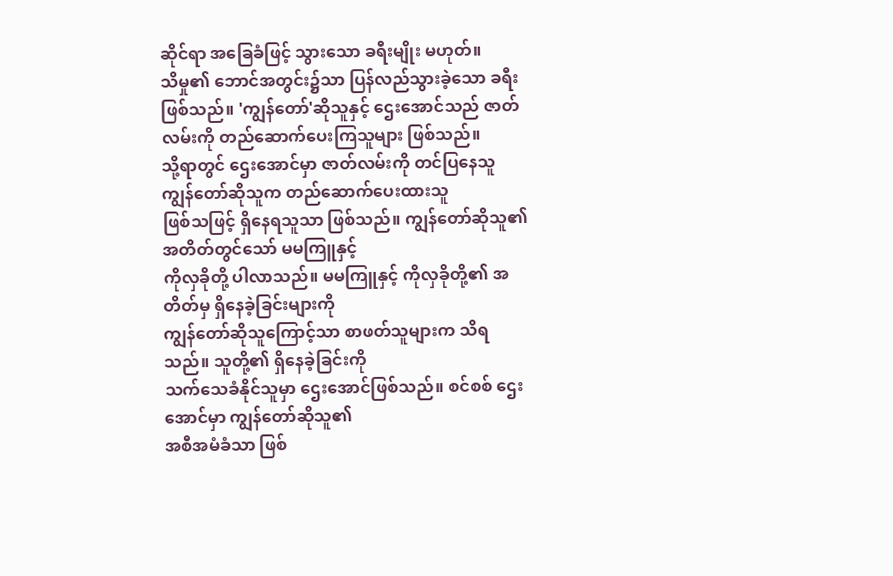ဆိုင်ရာ အခြေခံဖြင့် သွားသော ခရီးမျိုး မဟုတ်။
သိမှု၏ ဘောင်အတွင်း၌သာ ပြန်လည်သွားခဲ့သော ခရီးဖြစ်သည်။ 'ကျွန်တော်'ဆိုသူနှင့် ဌေးအောင်သည် ဇာတ်လမ်းကို တည်ဆောက်ပေးကြသူများ ဖြစ်သည်။
သို့ရာတွင် ဌေးအောင်မှာ ဇာတ်လမ်းကို တင်ပြနေသူ ကျွန်တော်ဆိုသူက တည်ဆောက်ပေးထားသူ
ဖြစ်သဖြင့် ရှိနေရသူသာ ဖြစ်သည်။ ကျွန်တော်ဆိုသူ၏ အတိတ်တွင်သော် မမကြူနှင့်
ကိုလှခိုတို့ ပါလာသည်။ မမကြူနှင့် ကိုလှခိုတို့၏ အတိတ်မှ ရှိနေခဲ့ခြင်းများကို
ကျွန်တော်ဆိုသူကြောင့်သာ စာဖတ်သူများက သိရသည်။ သူတို့၏ ရှိနေခဲ့ခြင်းကို
သက်သေခံနိုင်သူမှာ ဌေးအောင်ဖြစ်သည်။ စင်စစ် ဌေးအောင်မှာ ကျွန်တော်ဆိုသူ၏
အစီအမံခံသာ ဖြစ်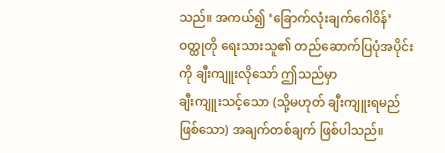သည်။ အကယ်၍ ‘ခြောက်လုံးချက်ဂေါဝိန်’ ဝတ္ထုတို ရေးသားသူ၏ တည်ဆောက်ပြပုံအပိုင်းကို ချီးကျူးလိုသော် ဤသည်မှာ
ချီးကျူးသင့်သော (သို့မဟုတ် ချီးကျူးရမည်ဖြစ်သော) အချက်တစ်ချက် ဖြစ်ပါသည်။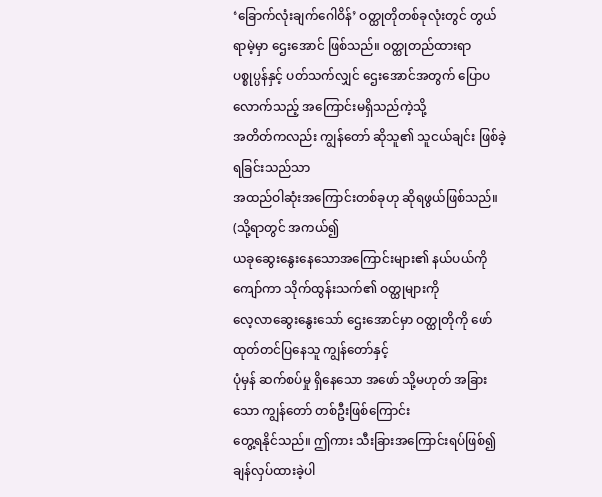‘ခြောက်လုံးချက်ဂေါဝိန်’ ဝတ္ထုတိုတစ်ခုလုံးတွင် တွယ်ရာမဲ့မှာ ဌေးအောင် ဖြစ်သည်။ ဝတ္ထုတည်ထားရာ
ပစ္စုပ္ပန်နှင့် ပတ်သက်လျှင် ဌေးအောင်အတွက် ပြောပလောက်သည့် အကြောင်းမရှိသည်ကဲ့သို့
အတိတ်ကလည်း ကျွန်တော် ဆိုသူ၏ သူငယ်ချင်း ဖြစ်ခဲ့ရခြင်းသည်သာ
အထည်ဝါဆုံးအကြောင်းတစ်ခုဟု ဆိုရဖွယ်ဖြစ်သည်။ (သို့ရာတွင် အကယ်၍
ယခုဆွေးနွေးနေသောအကြောင်းများ၏ နယ်ပယ်ကို ကျော်ကာ သိုက်ထွန်းသက်၏ ဝတ္ထုများကို
လေ့လာဆွေးနွေးသော် ဌေးအောင်မှာ ဝတ္ထုတိုကို ဖော်ထုတ်တင်ပြနေသူ ကျွန်တော်နှင့်
ပုံမှန် ဆက်စပ်မှု ရှိနေသော အဖော် သို့မဟုတ် အခြားသော ကျွန်တော် တစ်ဦးဖြစ်ကြောင်း
တွေ့ရနိုင်သည်။ ဤကား သီးခြားအကြောင်းရပ်ဖြစ်၍ ချန်လှပ်ထားခဲ့ပါ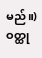မည်။) ဝတ္ထု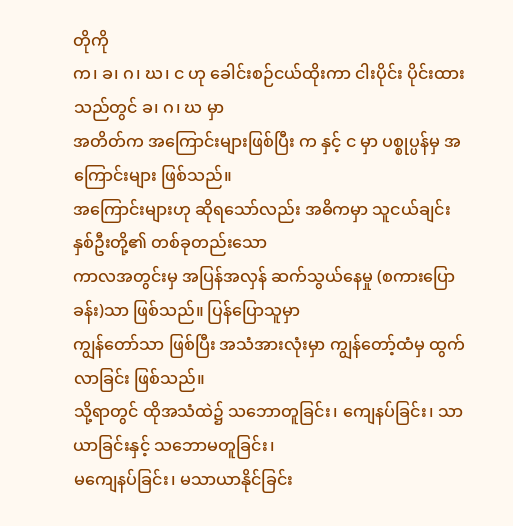တိုကို
က၊ ခ၊ ဂ၊ ဃ၊ င ဟု ခေါင်းစဉ်ငယ်ထိုးကာ ငါးပိုင်း ပိုင်းထားသည်တွင် ခ၊ ဂ၊ ဃ မှာ
အတိတ်က အကြောင်းများဖြစ်ပြီး က နှင့် င မှာ ပစ္စုပ္ပန်မှ အကြောင်းများ ဖြစ်သည်။
အကြောင်းများဟု ဆိုရသော်လည်း အဓိကမှာ သူငယ်ချင်း နှစ်ဦးတို့၏ တစ်ခုတည်းသော
ကာလအတွင်းမှ အပြန်အလှန် ဆက်သွယ်နေမှု (စကားပြောခန်း)သာ ဖြစ်သည်။ ပြန်ပြောသူမှာ
ကျွန်တော်သာ ဖြစ်ပြီး အသံအားလုံးမှာ ကျွန်တော့်ထံမှ ထွက်လာခြင်း ဖြစ်သည်။
သို့ရာတွင် ထိုအသံထဲ၌ သဘောတူခြင်း၊ ကျေနပ်ခြင်း၊ သာယာခြင်းနှင့် သဘောမတူခြင်း၊
မကျေနပ်ခြင်း၊ မသာယာနိုင်ခြင်း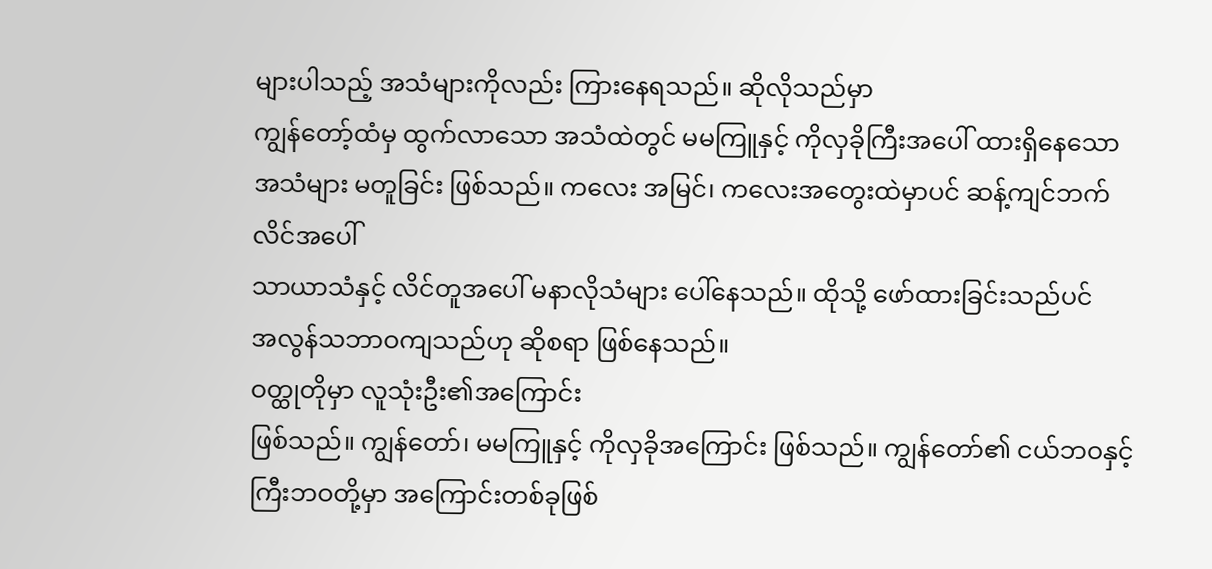များပါသည့် အသံများကိုလည်း ကြားနေရသည်။ ဆိုလိုသည်မှာ
ကျွန်တော့်ထံမှ ထွက်လာသော အသံထဲတွင် မမကြူနှင့် ကိုလှခိုကြီးအပေါ် ထားရှိနေသော
အသံများ မတူခြင်း ဖြစ်သည်။ ကလေး အမြင်၊ ကလေးအတွေးထဲမှာပင် ဆန့်ကျင်ဘက် လိင်အပေါ်
သာယာသံနှင့် လိင်တူအပေါ် မနာလိုသံများ ပေါ်နေသည်။ ထိုသို့ ဖော်ထားခြင်းသည်ပင်
အလွန်သဘာဝကျသည်ဟု ဆိုစရာ ဖြစ်နေသည်။
ဝတ္ထုတိုမှာ လူသုံးဦး၏အကြောင်း
ဖြစ်သည်။ ကျွန်တော်၊ မမကြူနှင့် ကိုလှခိုအကြောင်း ဖြစ်သည်။ ကျွန်တော်၏ ငယ်ဘဝနှင့်
ကြီးဘဝတို့မှာ အကြောင်းတစ်ခုဖြစ်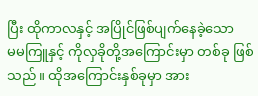ပြီး ထိုကာလနှင့် အပြိုင်ဖြစ်ပျက်နေခဲ့သော
မမကြူနှင့် ကိုလှခိုတို့အကြောင်းမှာ တစ်ခု ဖြစ်သည်။ ထိုအကြောင်းနှစ်ခုမှာ အား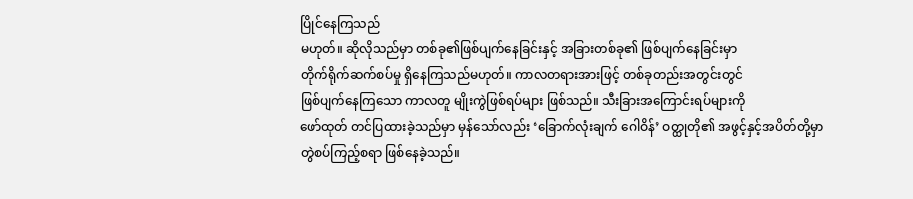ပြိုင်နေကြသည်
မဟုတ်။ ဆိုလိုသည်မှာ တစ်ခု၏ဖြစ်ပျက်နေခြင်းနှင့် အခြားတစ်ခု၏ ဖြစ်ပျက်နေခြင်းမှာ
တိုက်ရိုက်ဆက်စပ်မှု ရှိနေကြသည်မဟုတ်။ ကာလတရားအားဖြင့် တစ်ခုတည်းအတွင်းတွင်
ဖြစ်ပျက်နေကြသော ကာလတူ မျိုးကွဲဖြစ်ရပ်များ ဖြစ်သည်။ သီးခြားအကြောင်းရပ်များကို
ဖော်ထုတ် တင်ပြထားခဲ့သည်မှာ မှန်သော်လည်း ‘ခြောက်လုံးချက် ဂေါဝိန်’ ဝတ္ထုတို၏ အဖွင့်နှင့်အပိတ်တို့မှာ တွဲစပ်ကြည့်စရာ ဖြစ်နေခဲ့သည်။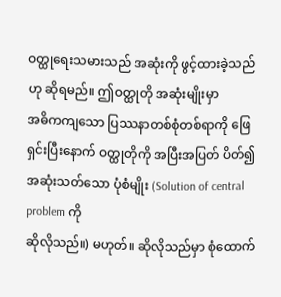ဝတ္ထုရေးသမားသည် အဆုံးကို ဖွင့်ထားခဲ့သည်ဟု ဆိုရမည်။ ဤဝတ္ထုတို အဆုံးမျိုးမှာ
အဓိကကျသော ပြဿနာတစ်စုံတစ်ရာကို ဖြေရှင်းပြီးနောက် ဝတ္ထုတိုကို အပြီးအပြတ် ပိတ်၍
အဆုံးသတ်သော ပုံစံမျိုး (Solution of central problem ကို
ဆိုလိုသည်။) မဟုတ်။ ဆိုလိုသည်မှာ စုံထောက်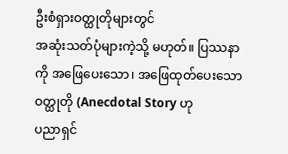ဦးစံရှားဝတ္ထုတိုများတွင်
အဆုံးသတ်ပုံများကဲ့သို့ မဟုတ်။ ပြဿနာကို အဖြေပေးသော၊ အဖြေထုတ်ပေးသော ဝတ္ထုတို (Anecdotal Story ဟု
ပညာရှင်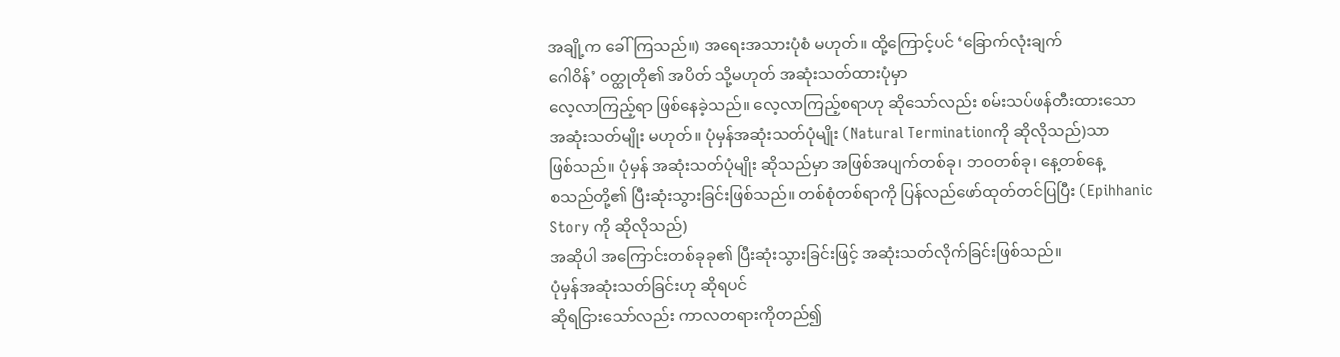အချို့က ခေါ်ကြသည်။) အရေးအသားပုံစံ မဟုတ်။ ထို့ကြောင့်ပင် ‘ခြောက်လုံးချက်
ဂေါဝိန်’ ဝတ္ထုတို၏ အပိတ် သို့မဟုတ် အဆုံးသတ်ထားပုံမှာ
လေ့လာကြည့်ရာ ဖြစ်နေခဲ့သည်။ လေ့လာကြည့်စရာဟု ဆိုသော်လည်း စမ်းသပ်ဖန်တီးထားသော
အဆုံးသတ်မျိုး မဟုတ်။ ပုံမှန်အဆုံးသတ်ပုံမျိုး (Natural Terminationကို ဆိုလိုသည်)သာ
ဖြစ်သည်။ ပုံမှန် အဆုံးသတ်ပုံမျိုး ဆိုသည်မှာ အဖြစ်အပျက်တစ်ခု၊ ဘဝတစ်ခု၊ နေ့တစ်နေ့
စသည်တို့၏ ပြီးဆုံးသွားခြင်းဖြစ်သည်။ တစ်စုံတစ်ရာကို ပြန်လည်ဖော်ထုတ်တင်ပြပြီး (Epihhanic
Story ကို ဆိုလိုသည်)
အဆိုပါ အကြောင်းတစ်ခုခု၏ ပြီးဆုံးသွားခြင်းဖြင့် အဆုံးသတ်လိုက်ခြင်းဖြစ်သည်။
ပုံမှန်အဆုံးသတ်ခြင်းဟု ဆိုရပင်
ဆိုရငြားသော်လည်း ကာလတရားကိုတည်၍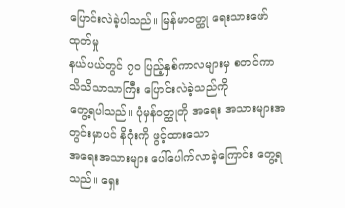ပြောင်းလဲခဲ့ပါသည်။ မြန်မာဝတ္ထု ရေးသားဖော်ထုတ်မှု
နယ်ပယ်တွင် ၇ဝ ပြည့်နှစ်ကာလများမှ စတင်ကာ သိသိသာသာကြီး ပြောင်းလဲခဲ့သည်ကို
တွေ့ရပါသည်။ ပုံမှန်ဝတ္ထုတို အရေး အသားများအတွင်းမှာပင် နိဂုံးကို ဖွင့်ထားသော
အရေးအသားများ ပေါ်ပေါက်လာခဲ့ကြောင်း တွေ့ရသည်။ ရှေး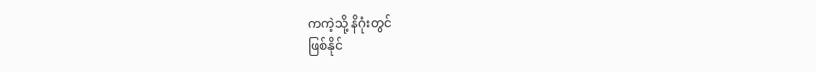ကကဲ့သို့ နိဂုံးတွင်
ဖြစ်နိုင်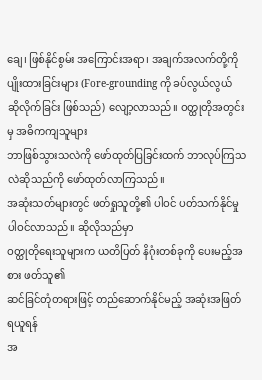ချေ၊ ဖြစ်နိုင်စွမ်း အကြောင်းအရာ၊ အချက်အလက်တို့ကို ပျိုးထားခြင်းများ (Fore-grounding ကို ခပ်လွယ်လွယ်
ဆိုလိုက်ခြင်း ဖြစ်သည်) လျော့လာသည်။ ဝတ္ထုတိုအတွင်းမှ အဓိကကျသူများ
ဘာဖြစ်သွားသလဲကို ဖော်ထုတ်ပြခြင်းထက် ဘာလုပ်ကြသလဲဆိုသည်ကို ဖော်ထုတ်လာကြသည်။
အဆုံးသတ်များတွင် ဖတ်ရှုသူတို့၏ ပါဝင် ပတ်သက်နိုင်မှု ပါဝင်လာသည်။ ဆိုလိုသည်မှာ
ဝတ္ထုတိုရေးသူများက ယတိပြတ် နိဂုံးတစ်ခုကို ပေးမည့်အစား ဖတ်သူ၏
ဆင်ခြင်တုံတရားဖြင့် တည်ဆောက်နိုင်မည့် အဆုံးအဖြတ် ရယူရန်
အ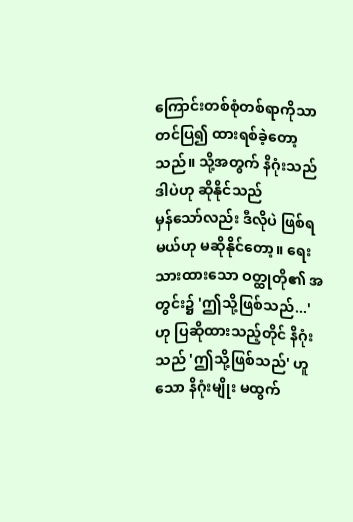ကြောင်းတစ်စုံတစ်ရာကိုသာ တင်ပြ၍ ထားရစ်ခဲ့တော့သည်။ သို့အတွက် နိဂုံးသည် ဒါပဲဟု ဆိုနိုင်သည်
မှန်သော်လည်း ဒီလိုပဲ ဖြစ်ရမယ်ဟု မဆိုနိုင်တော့။ ရေးသားထားသော ဝတ္ထုတို၏ အတွင်း၌ 'ဤသို့ဖြစ်သည်...' ဟု ပြဆိုထားသည့်တိုင် နိဂုံးသည် 'ဤသို့ဖြစ်သည်' ဟူသော နိဂုံးမျိုး မထွက်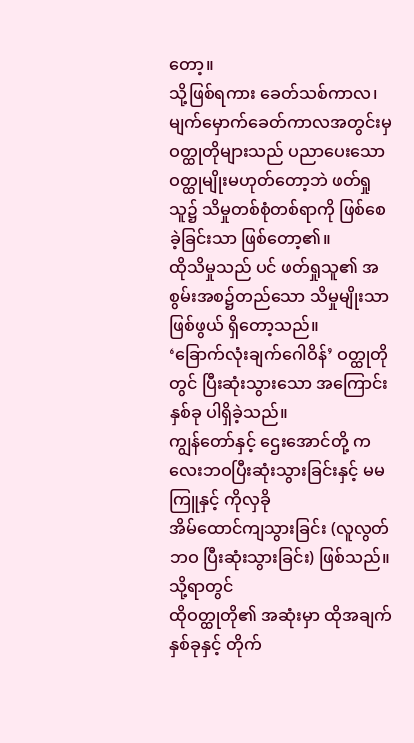တော့။
သို့ဖြစ်ရကား ခေတ်သစ်ကာလ၊ မျက်မှောက်ခေတ်ကာလအတွင်းမှ ဝတ္ထုတိုများသည် ပညာပေးသော
ဝတ္ထုမျိုးမဟုတ်တော့ဘဲ ဖတ်ရှုသူ၌ သိမှုတစ်စုံတစ်ရာကို ဖြစ်စေခဲ့ခြင်းသာ ဖြစ်တော့၏။
ထိုသိမှုသည် ပင် ဖတ်ရှုသူ၏ အစွမ်းအစ၌တည်သော သိမှုမျိုးသာဖြစ်ဖွယ် ရှိတော့သည်။
‘ခြောက်လုံးချက်ဂေါဝိန်’ ဝတ္ထုတိုတွင် ပြီးဆုံးသွားသော အကြောင်းနှစ်ခု ပါရှိခဲ့သည်။
ကျွန်တော်နှင့် ဌေးအောင်တို့ ကလေးဘဝပြီးဆုံးသွားခြင်းနှင့် မမကြူနှင့် ကိုလှခို
အိမ်ထောင်ကျသွားခြင်း (လူလွတ်ဘဝ ပြီးဆုံးသွားခြင်း) ဖြစ်သည်။ သို့ရာတွင်
ထိုဝတ္ထုတို၏ အဆုံးမှာ ထိုအချက်နှစ်ခုနှင့် တိုက်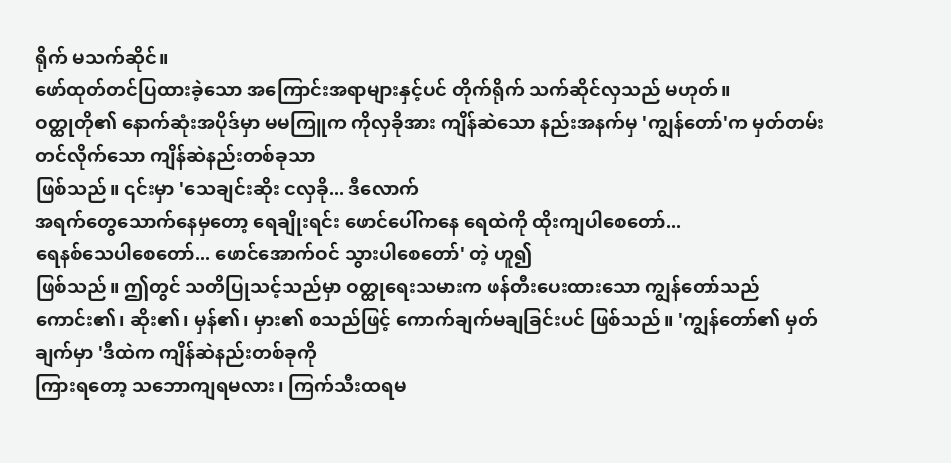ရိုက် မသက်ဆိုင်။
ဖော်ထုတ်တင်ပြထားခဲ့သော အကြောင်းအရာများနှင့်ပင် တိုက်ရိုက် သက်ဆိုင်လှသည် မဟုတ်။
ဝတ္ထုတို၏ နောက်ဆုံးအပိုဒ်မှာ မမကြူက ကိုလှခိုအား ကျိန်ဆဲသော နည်းအနက်မှ 'ကျွန်တော်'က မှတ်တမ်းတင်လိုက်သော ကျိန်ဆဲနည်းတစ်ခုသာ
ဖြစ်သည်။ ၎င်းမှာ 'သေချင်းဆိုး ငလှခို... ဒီလောက်
အရက်တွေသောက်နေမှတော့ ရေချိုးရင်း ဖောင်ပေါ်ကနေ ရေထဲကို ထိုးကျပါစေတော်...
ရေနစ်သေပါစေတော်... ဖောင်အောက်ဝင် သွားပါစေတော်' တဲ့ ဟူ၍
ဖြစ်သည်။ ဤတွင် သတိပြုသင့်သည်မှာ ဝတ္ထုရေးသမားက ဖန်တီးပေးထားသော ကျွန်တော်သည်
ကောင်း၏၊ ဆိုး၏၊ မှန်၏၊ မှား၏ စသည်ဖြင့် ကောက်ချက်မချခြင်းပင် ဖြစ်သည်။ 'ကျွန်တော်၏ မှတ်ချက်မှာ 'ဒီထဲက ကျိန်ဆဲနည်းတစ်ခုကို
ကြားရတော့ သဘောကျရမလား၊ ကြက်သီးထရမ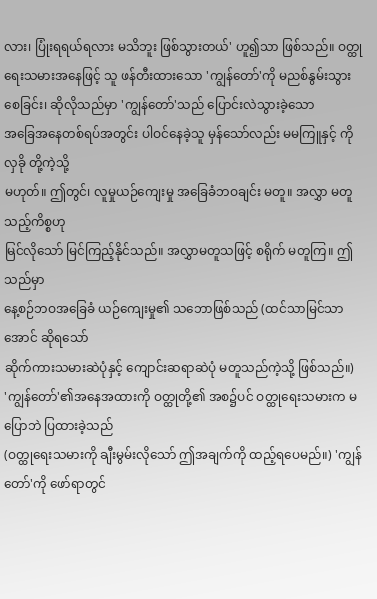လား၊ ပြုံးရရယ်ရလား မသိဘူး ဖြစ်သွားတယ်' ဟူ၍သာ ဖြစ်သည်။ ဝတ္ထုရေးသမားအနေဖြင့် သူ ဖန်တီးထားသော 'ကျွန်တော်'ကို မညစ်နွမ်းသွားစေခြင်း၊ ဆိုလိုသည်မှာ 'ကျွန်တော်'သည် ပြောင်းလဲသွားခဲ့သော
အခြေအနေတစ်ရပ်အတွင်း ပါဝင်နေခဲ့သူ မှန်သော်လည်း မမကြူနှင့် ကိုလှခို တို့ကဲ့သို့
မဟုတ်။ ဤတွင်၊ လူမှုယဉ်ကျေးမှု အခြေခံဘဝချင်း မတူ။ အလွှာ မတူသည့်ကိစ္စဟု
မြင်လိုသော် မြင်ကြည့်နိုင်သည်။ အလွှာမတူသဖြင့် စရိုက် မတူကြ။ ဤသည်မှာ
နေ့စဉ်ဘဝအခြေခံ ယဉ်ကျေးမှု၏ သဘောဖြစ်သည် (ထင်သာမြင်သာအောင် ဆိုရသော်
ဆိုက်ကားသမားဆဲပုံနှင့် ကျောင်းဆရာဆဲပုံ မတူသည်ကဲ့သို့ ဖြစ်သည်။)
'ကျွန်တော်'၏အနေအထားကို ဝတ္ထုတို့၏ အစ၌ပင် ဝတ္ထုရေးသမားက မပြောဘဲ ပြထားခဲ့သည်
(ဝတ္ထုရေးသမားကို ချီးမွမ်းလိုသော် ဤအချက်ကို ထည့်ရပေမည်။) 'ကျွန်တော်'ကို ဖော်ရာတွင်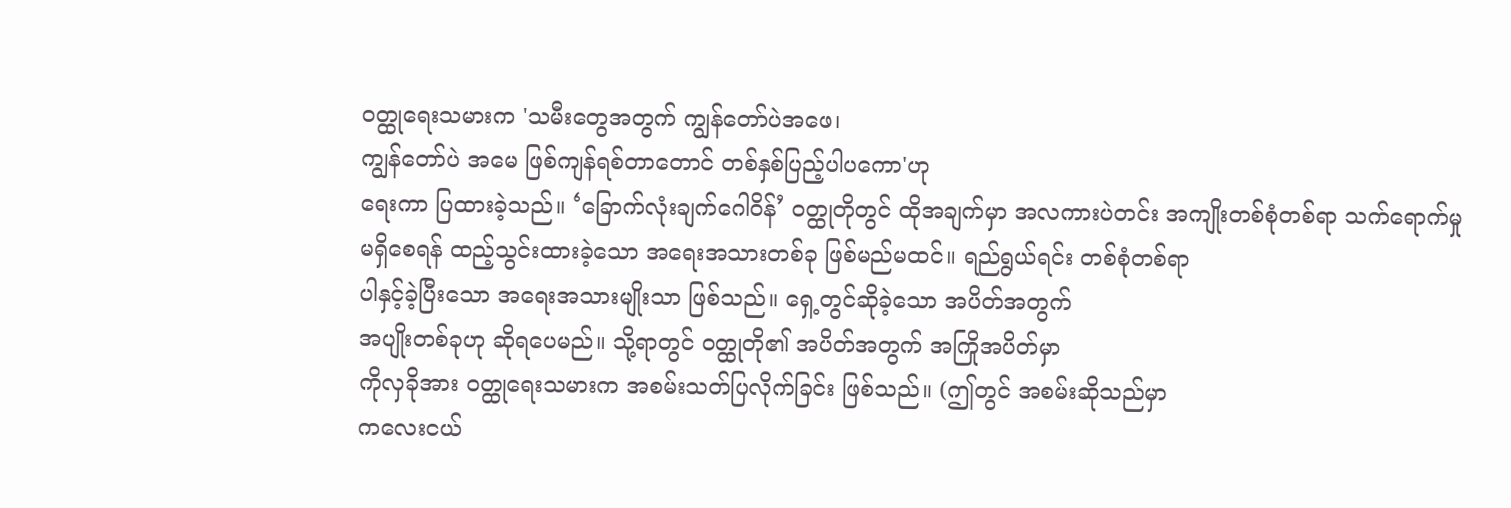ဝတ္ထုရေးသမားက 'သမီးတွေအတွက် ကျွန်တော်ပဲအဖေ၊
ကျွန်တော်ပဲ အမေ ဖြစ်ကျန်ရစ်တာတောင် တစ်နှစ်ပြည့်ပါပကော'ဟု
ရေးကာ ပြထားခဲ့သည်။ ‘ခြောက်လုံးချက်ဂေါဝိန်’ ဝတ္ထုတိုတွင် ထိုအချက်မှာ အလကားပဲတင်း အကျိုးတစ်စုံတစ်ရာ သက်ရောက်မှု
မရှိစေရန် ထည့်သွင်းထားခဲ့သော အရေးအသားတစ်ခု ဖြစ်မည်မထင်။ ရည်ရွယ်ရင်း တစ်စုံတစ်ရာ
ပါနှင့်ခဲ့ပြီးသော အရေးအသားမျိုးသာ ဖြစ်သည်။ ရှေ့တွင်ဆိုခဲ့သော အပိတ်အတွက်
အပျိုးတစ်ခုဟု ဆိုရပေမည်။ သို့ရာတွင် ဝတ္ထုတို၏ အပိတ်အတွက် အကြိုအပိတ်မှာ
ကိုလှခိုအား ဝတ္ထုရေးသမားက အစမ်းသတ်ပြလိုက်ခြင်း ဖြစ်သည်။ (ဤတွင် အစမ်းဆိုသည်မှာ
ကလေးငယ်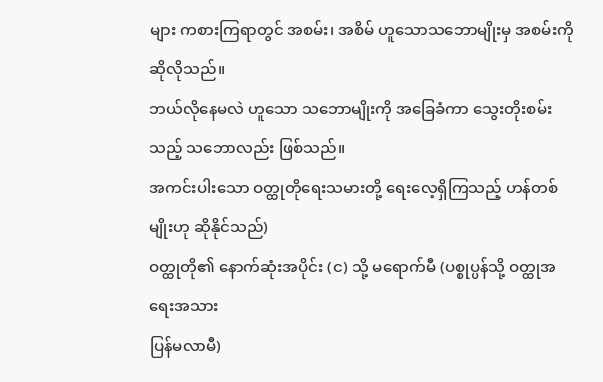များ ကစားကြရာတွင် အစမ်း၊ အစိမ် ဟူသောသဘောမျိုးမှ အစမ်းကို ဆိုလိုသည်။
ဘယ်လိုနေမလဲ ဟူသော သဘောမျိုးကို အခြေခံကာ သွေးတိုးစမ်းသည့် သဘောလည်း ဖြစ်သည်။
အကင်းပါးသော ဝတ္ထုတိုရေးသမားတို့ ရေးလေ့ရှိကြသည့် ဟန်တစ်မျိုးဟု ဆိုနိုင်သည်)
ဝတ္ထုတို၏ နောက်ဆုံးအပိုင်း (င) သို့ မရောက်မီ (ပစ္စုပ္ပန်သို့ ဝတ္ထုအရေးအသား
ပြန်မလာမီ)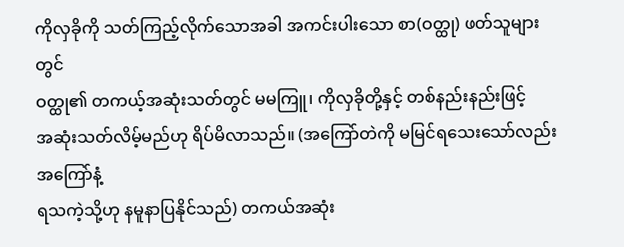ကိုလှခိုကို သတ်ကြည့်လိုက်သောအခါ အကင်းပါးသော စာ(ဝတ္ထု) ဖတ်သူများတွင်
ဝတ္ထု၏ တကယ့်အဆုံးသတ်တွင် မမကြူ၊ ကိုလှခိုတို့နှင့် တစ်နည်းနည်းဖြင့်
အဆုံးသတ်လိမ့်မည်ဟု ရိပ်မိလာသည်။ (အကြော်တဲကို မမြင်ရသေးသော်လည်း အကြော်နံ့
ရသကဲ့သို့ဟု နမူနာပြနိုင်သည်) တကယ်အဆုံး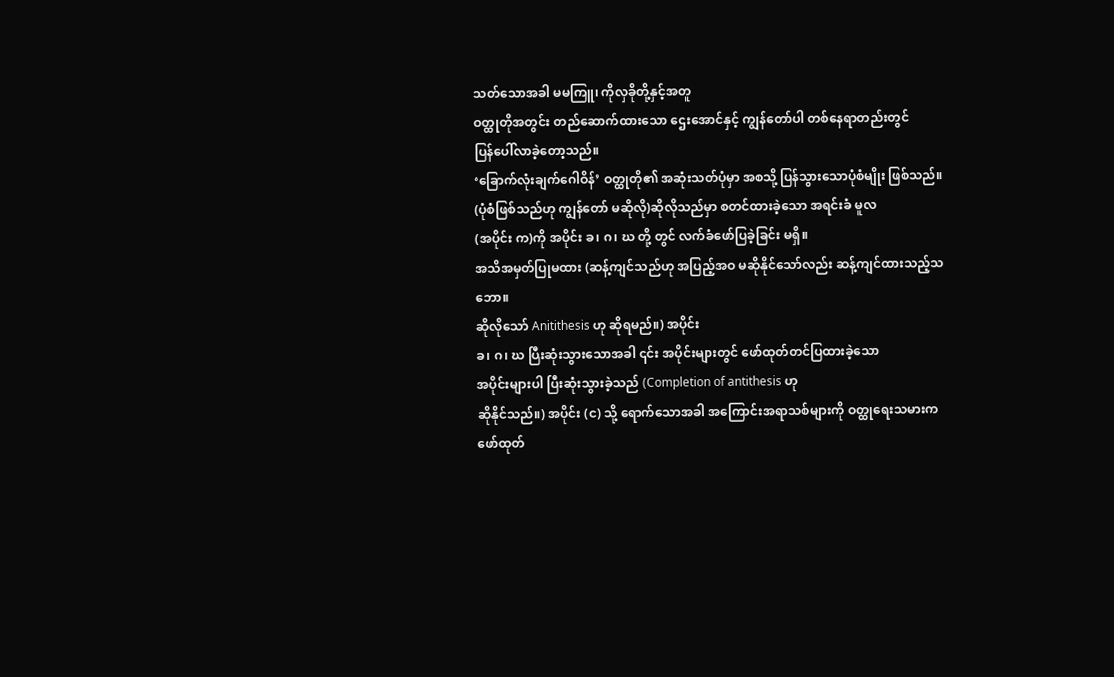သတ်သောအခါ မမကြူ၊ ကိုလှခိုတို့နှင့်အတူ
ဝတ္ထုတိုအတွင်း တည်ဆောက်ထားသော ဌေးအောင်နှင့် ကျွန်တော်ပါ တစ်နေရာတည်းတွင်
ပြန်ပေါ်လာခဲ့တော့သည်။
‘ခြောက်လုံးချက်ဂေါဝိန်’ ဝတ္ထုတို၏ အဆုံးသတ်ပုံမှာ အစသို့ ပြန်သွားသောပုံစံမျိုး ဖြစ်သည်။
(ပုံစံဖြစ်သည်ဟု ကျွန်တော် မဆိုလို)ဆိုလိုသည်မှာ စတင်ထားခဲ့သော အရင်းခံ မူလ
(အပိုင်း က)ကို အပိုင်း ခ၊ ဂ၊ ဃ တို့ တွင် လက်ခံဖော်ပြခဲ့ခြင်း မရှိ။
အသိအမှတ်ပြုမထား (ဆန့်ကျင်သည်ဟု အပြည့်အဝ မဆိုနိုင်သော်လည်း ဆန့်ကျင်ထားသည့်သဘော။
ဆိုလိုသော် Anitithesis ဟု ဆိုရမည်။) အပိုင်း
ခ၊ ဂ၊ ဃ ပြီးဆုံးသွားသောအခါ ၎င်း အပိုင်းများတွင် ဖော်ထုတ်တင်ပြထားခဲ့သော
အပိုင်းများပါ ပြီးဆုံးသွားခဲ့သည် (Completion of antithesis ဟု
ဆိုနိုင်သည်။) အပိုင်း (င) သို့ ရောက်သောအခါ အကြောင်းအရာသစ်များကို ဝတ္ထုရေးသမားက
ဖော်ထုတ်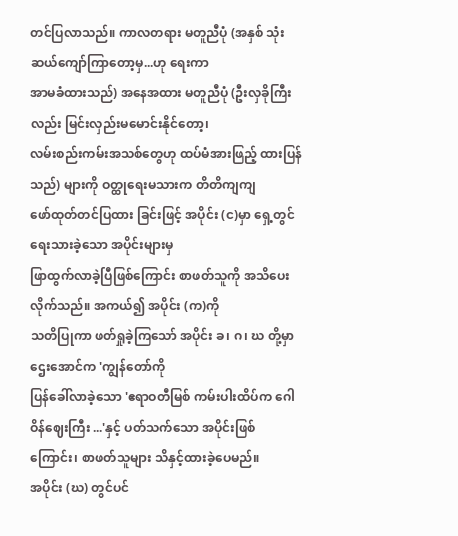တင်ပြလာသည်။ ကာလတရား မတူညီပုံ (အနှစ် သုံးဆယ်ကျော်ကြာတော့မှ...ဟု ရေးကာ
အာမခံထားသည်) အနေအထား မတူညီပုံ (ဦးလှခိုကြီးလည်း မြင်းလှည်းမမောင်းနိုင်တော့၊
လမ်းစည်းကမ်းအသစ်တွေဟု ထပ်မံအားဖြည့် ထားပြန်သည်) များကို ဝတ္ထုရေးမသားက တိတိကျကျ
ဖော်ထုတ်တင်ပြထား ခြင်းဖြင့် အပိုင်း (င)မှာ ရှေ့တွင် ရေးသားခဲ့သော အပိုင်းများမှ
ဖြာထွက်လာခဲ့ပြီဖြစ်ကြောင်း စာဖတ်သူကို အသိပေးလိုက်သည်။ အကယ်၍ အပိုင်း (က)ကို
သတိပြုကာ ဖတ်ရှုခဲ့ကြသော် အပိုင်း ခ၊ ဂ၊ ဃ တို့မှာ ဌေးအောင်က 'ကျွန်တော်ကို
ပြန်ခေါ်လာခဲ့သော 'ဧရာဝတီမြစ် ကမ်းပါးထိပ်က ဂေါဝိန်ဈေးကြီး ...'နှင့် ပတ်သက်သော အပိုင်းဖြစ်ကြောင်း၊ စာဖတ်သူများ သိနှင့်ထားခဲ့ပေမည်။
အပိုင်း (ဃ) တွင်ပင်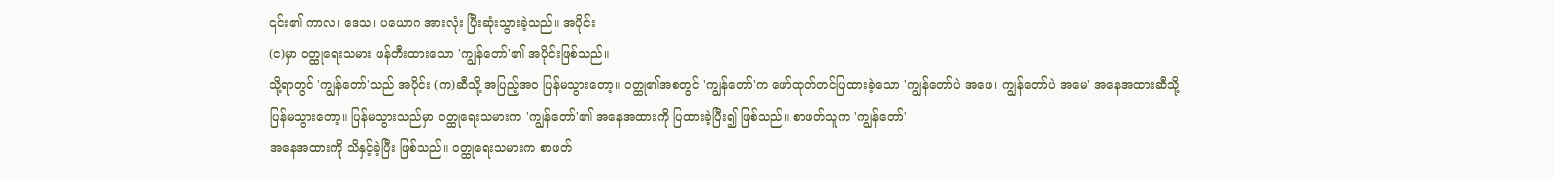၎င်း၏ ကာလ၊ ဒေသ၊ ပယောဂ အားလုံး ပြီးဆုံးသွားခဲ့သည်။ အပိုင်း
(င)မှာ ဝတ္ထုရေးသမား ဖန်တီးထားသော 'ကျွန်တော်'၏ အပိုင်းဖြစ်သည်။
သို့ရာတွင် 'ကျွန်တော်'သည် အပိုင်း (က)ဆီသို့ အပြည့်အဝ ပြန်မသွားတော့။ ဝတ္ထု၏အစတွင် 'ကျွန်တော်'က ဖော်ထုတ်တင်ပြထားခဲ့သော 'ကျွန်တော်ပဲ အဖေ၊ ကျွန်တော်ပဲ အမေ' အနေအထားဆီသို့
ပြန်မသွားတော့။ ပြန်မသွားသည်မှာ ဝတ္ထုရေးသမားက 'ကျွန်တော်'၏ အနေအထားကို ပြထားခဲ့ပြီး၍ ဖြစ်သည်။ စာဖတ်သူက 'ကျွန်တော်'
အနေအထားကို သိနှင့်ခဲ့ပြီး ဖြစ်သည်။ ဝတ္ထုရေးသမားက စာဖတ်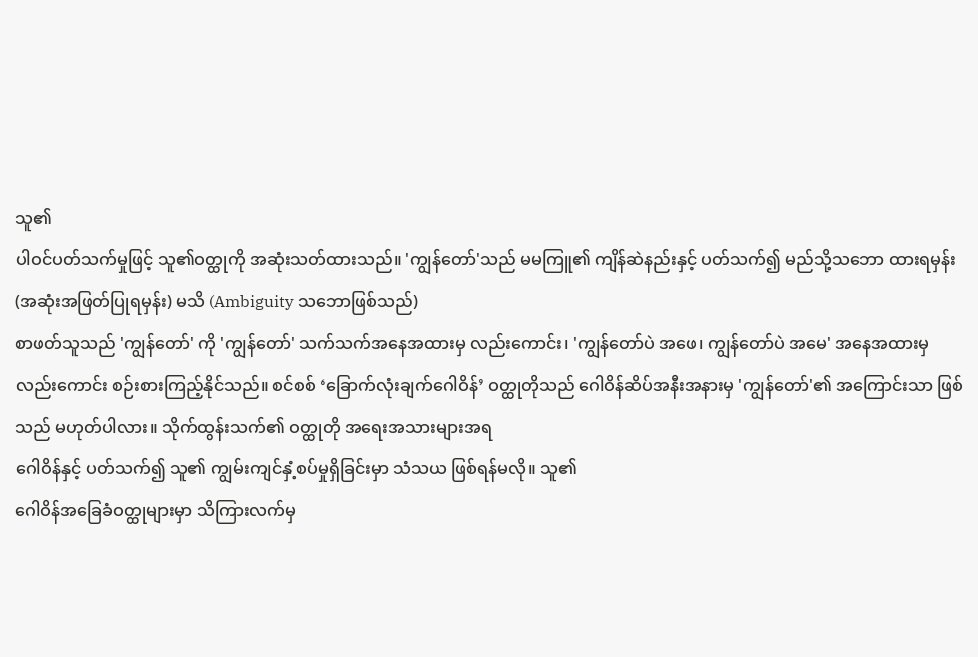သူ၏
ပါဝင်ပတ်သက်မှုဖြင့် သူ၏ဝတ္ထုကို အဆုံးသတ်ထားသည်။ 'ကျွန်တော်'သည် မမကြူ၏ ကျိန်ဆဲနည်းနှင့် ပတ်သက်၍ မည်သို့သဘော ထားရမှန်း
(အဆုံးအဖြတ်ပြုရမှန်း) မသိ (Ambiguity သဘောဖြစ်သည်)
စာဖတ်သူသည် 'ကျွန်တော်' ကို 'ကျွန်တော်' သက်သက်အနေအထားမှ လည်းကောင်း၊ 'ကျွန်တော်ပဲ အဖေ၊ ကျွန်တော်ပဲ အမေ' အနေအထားမှ
လည်းကောင်း စဉ်းစားကြည့်နိုင်သည်။ စင်စစ် ‘ခြောက်လုံးချက်ဂေါဝိန်’ ဝတ္ထုတိုသည် ဂေါဝိန်ဆိပ်အနီးအနားမှ 'ကျွန်တော်'၏ အကြောင်းသာ ဖြစ်သည် မဟုတ်ပါလား။ သိုက်ထွန်းသက်၏ ဝတ္ထုတို အရေးအသားများအရ
ဂေါဝိန်နှင့် ပတ်သက်၍ သူ၏ ကျွမ်းကျင်နှံ့စပ်မှုရှိခြင်းမှာ သံသယ ဖြစ်ရန်မလို။ သူ၏
ဂေါဝိန်အခြေခံဝတ္ထုများမှာ သိကြားလက်မှ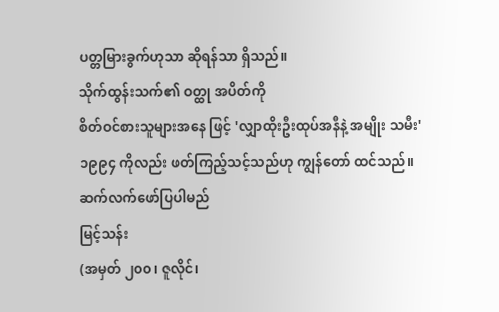ပတ္တမြားခွက်ဟုသာ ဆိုရန်သာ ရှိသည်။
သိုက်ထွန်းသက်၏ ဝတ္ထု အပိတ်ကို
စိတ်ဝင်စားသူများအနေ ဖြင့် 'လျှာထိုးဦးထုပ်အနီနဲ့ အမျိုး သမီး'
၁၉၉၄ ကိုလည်း ဖတ်ကြည့်သင့်သည်ဟု ကျွန်တော် ထင်သည်။
ဆက်လက်ဖော်ပြပါမည်
မြင့်သန်း
(အမှတ် ၂၀၀၊ ဇူလိုင်၊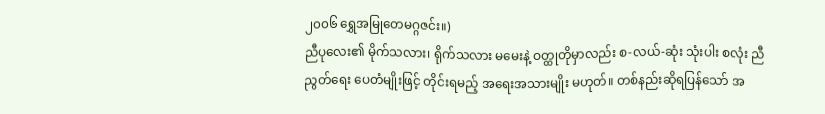၂၀၀၆ ရွှေအမြုတေမဂ္ဂဇင်း။)
ညီပုလေး၏ မိုက်သလား၊ ရိုက်သလား မမေးနဲ့ ဝတ္ထုတိုမှာလည်း စ-လယ်-ဆုံး သုံးပါး စလုံး ညီညွတ်ရေး ပေတံမျိုးဖြင့် တိုင်းရမည့် အရေးအသားမျိုး မဟုတ်။ တစ်နည်းဆိုရပြန်သော် အ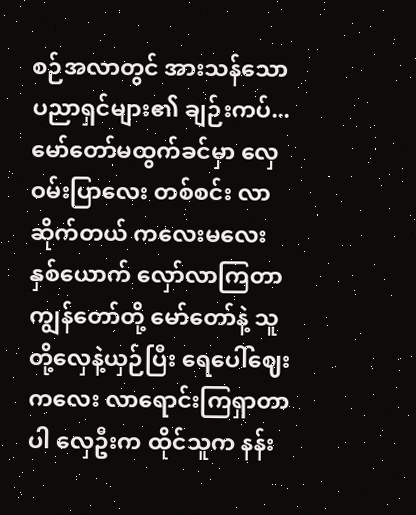စဉ်အလာတွင် အားသန်သော ပညာရှင်များ၏ ချဉ်းကပ်...
မော်တော်မထွက်ခင်မှာ လှေ ဝမ်းပြာလေး တစ်စင်း လာဆိုက်တယ် ကလေးမလေး နှစ်ယောက် လှော်လာကြတာ ကျွန်တော်တို့ မော်တော်နဲ့ သူတို့လှေနဲ့ယှဉ်ပြီး ရေပေါ်ဈေးကလေး လာရောင်းကြရှာတာပါ လှေဦးက ထိုင်သူက နန်း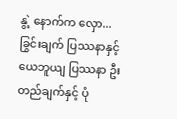နွဲ့ နောက်က လှော...
ခြွင်းချက် ပြဿနာနှင့် ယေဘူယျ ပြဿနာ ဦးတည်ချက်နှင့် ပုံ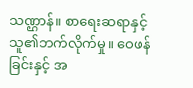သဏ္ဌာန်။ စာရေးဆရာနှင့် သူ၏ဘက်လိုက်မှု။ ဝေဖန်ခြင်းနှင့် အ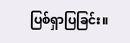ပြစ်ရှာပြခြင်း။